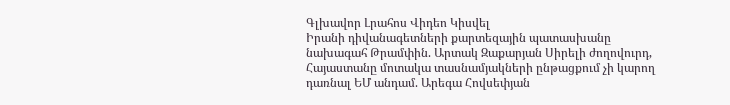Գլխավոր Լրահոս Վիդեո Կիսվել
Իրանի դիվանագետների քարտեզային պատասխանը նախագահ Թրամփին. Արտակ Զաքարյան Սիրելի ժողովուրդ, Հայաստանը մոտակա տասնամյակների ընթացքում չի կարող դառնալ ԵՄ անդամ. Արեգա Հովսեփյան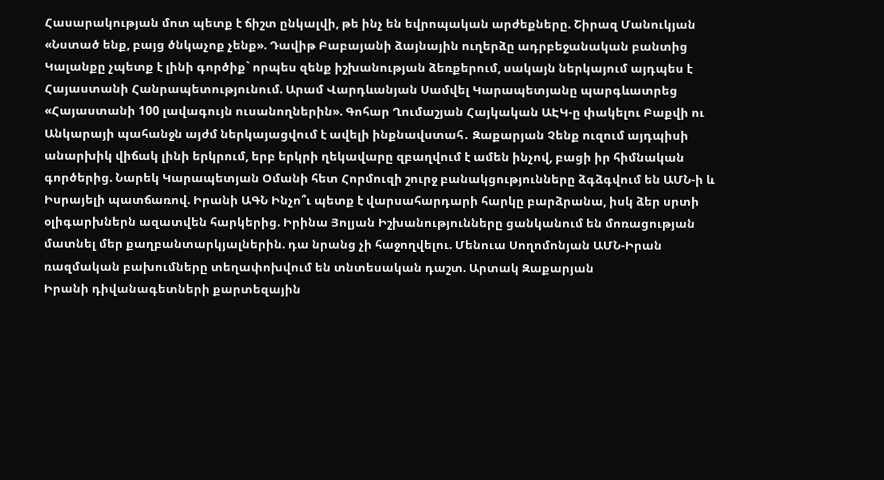Հասարակության մոտ պետք է ճիշտ ընկալվի, թե ինչ են եվրոպական արժեքները. Շիրազ Մանուկյան «Նստած ենք, բայց ծնկաչոք չենք». Դավիթ Բաբայանի ձայնային ուղերձը ադրբեջանական բանտից Կալանքը չպետք է լինի գործիք` որպես զենք իշխանության ձեռքերում, սակայն ներկայում այդպես է Հայաստանի Հանրապետությունում. Արամ Վարդևանյան Սամվել Կարապետյանը պարգևատրեց «Հայաստանի 100 լավագույն ուսանողներին». Գոհար Ղումաշյան Հայկական ԱԷԿ-ը փակելու Բաքվի ու Անկարայի պահանջն այժմ ներկայացվում է ավելի ինքնավստահ․ Զաքարյան Չենք ուզում այդպիսի անարխիկ վիճակ լինի երկրում, երբ երկրի ղեկավարը զբաղվում է ամեն ինչով, բացի իր հիմնական գործերից. Նարեկ Կարապետյան Օմանի հետ Հորմուզի շուրջ բանակցությունները ձգձգվում են ԱՄՆ-ի և Իսրայելի պատճառով. Իրանի ԱԳՆ Ինչո՞ւ պետք է վարսահարդարի հարկը բարձրանա, իսկ ձեր սրտի օլիգարխներն ազատվեն հարկերից. Իրինա Յոլյան Իշխանությունները ցանկանում են մոռացության մատնել մեր քաղբանտարկյալներին. դա նրանց չի հաջողվելու. Մենուա Սողոմոնյան ԱՄՆ-Իրան ռազմական բախումները տեղափոխվում են տնտեսական դաշտ. Արտակ Զաքարյան
Իրանի դիվանագետների քարտեզային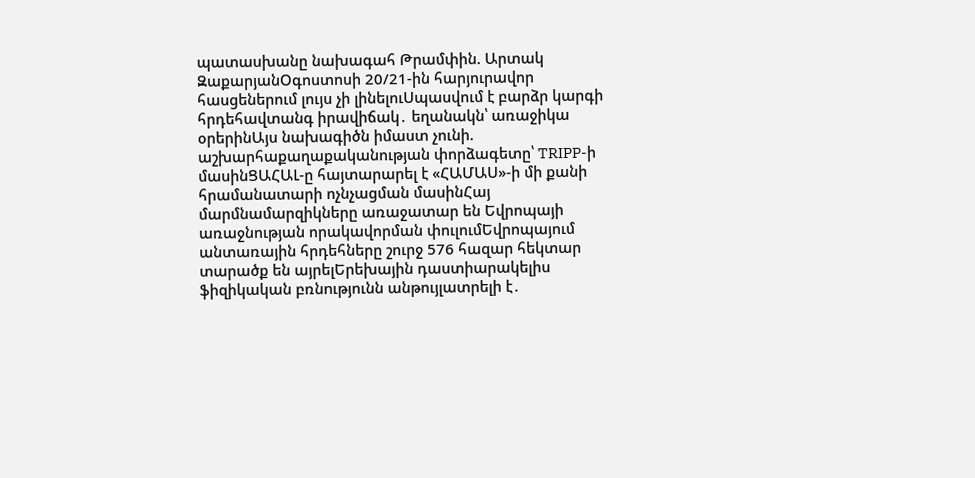պատասխանը նախագահ Թրամփին. Արտակ ԶաքարյանՕգոստոսի 20/21-ին հարյուրավոր հասցեներում լույս չի լինելուՍպասվում է բարձր կարգի հրդեհավտանգ իրավիճակ․ եղանակն՝ առաջիկա օրերինԱյս նախագիծն իմաստ չունի. աշխարհաքաղաքականության փորձագետը՝ TRIPP-ի մասինՑԱՀԱԼ-ը հայտարարել է «ՀԱՄԱՍ»-ի մի քանի հրամանատարի ոչնչացման մասինՀայ մարմնամարզիկները առաջատար են Եվրոպայի առաջնության որակավորման փուլումԵվրոպայում անտառային հրդեհները շուրջ 576 հազար հեկտար տարածք են այրելԵրեխային դաստիարակելիս ֆիզիկական բռնnւթյունն անթույլատրելի է․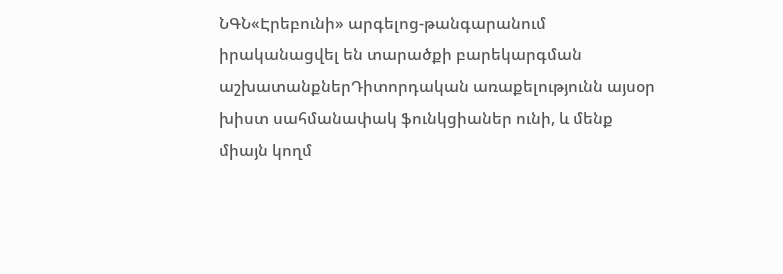ՆԳՆ«Էրեբունի» արգելոց-թանգարանում իրականացվել են տարածքի բարեկարգման աշխատանքներԴիտորդական առաքելությունն այսօր խիստ սահմանափակ ֆունկցիաներ ունի, և մենք միայն կողմ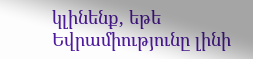կլինենք, եթե Եվրամիությունը լինի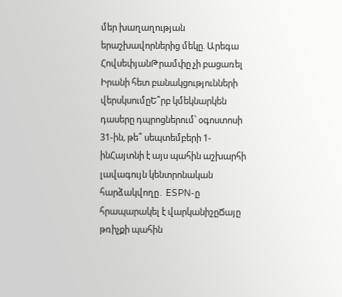մեր խաղաղության երաշխավորներից մեկը. Արեգա ՀովսեփյանԹրամփը չի բացառել Իրանի հետ բանակցությունների վերսկսումըԵ՞րբ կմեկնարկեն դասերը դպրոցներում՝ օգոստոսի 31-ին, թե՞ սեպտեմբերի 1-ինՀայտնի է այս պահին աշխարհի լավագույն կենտրոնական հարձակվողը․ ESPN-ը հրապարակել է վարկանիշըՃայը թռիչքի պահին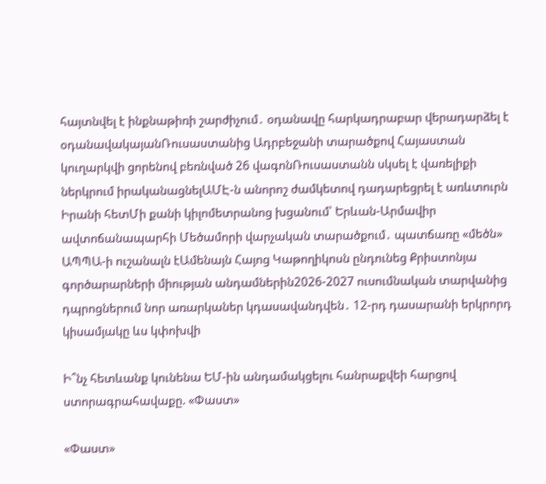հայտնվել է ինքնաթիռի շարժիչում․ օդանավը հարկադրաբար վերադարձել է օդանավակայանՌուսաստանից Ադրբեջանի տարածքով Հայաստան կուղարկվի ցորենով բեռնված 26 վագոնՌուսաստանն սկսել է վառելիքի ներկրում իրականացնելԱՄԷ-ն անորոշ ժամկետով դադարեցրել է առևտուրն Իրանի հետՄի քանի կիլոմետրանոց խցանում՝ Երևան-Արմավիր ավտոճանապարհի Մեծամորի վարչական տարածքում․ պատճառը «մեծն» ԱՊՊԱ-ի ուշանալն էԱմենայն Հայոց Կաթողիկոսն ընդունեց Քրիստոնյա գործարարների միության անդամներին2026-2027 ուսումնական տարվանից դպրոցներում նոր առարկաներ կդասավանդվեն․ 12-րդ դասարանի երկրորդ կիսամյակը ևս կփոխվի

Ի՞նչ հետևանք կունենա ԵՄ-ին անդամակցելու հանրաքվեի հարցով ստորագրահավաքը. «Փաստ»

«Փաստ»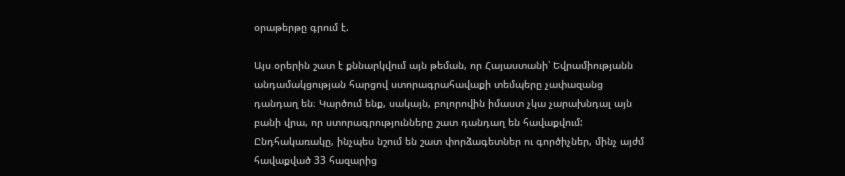օրաթերթը գրում է.

Այս օրերին շատ է քննարկվում այն թեման, որ Հայաստանի՝ Եվրամիությանն անդամակցության հարցով ստորագրահավաքի տեմպերը չափազանց դանդաղ են։ Կարծում ենք, սակայն, բոլորովին իմաստ չկա չարախնդալ այն բանի վրա, որ ստորագրությունները շատ դանդաղ են հավաքվում: Ընդհակառակը, ինչպես նշում են շատ փորձագետներ ու գործիչներ, մինչ այժմ հավաքված 33 հազարից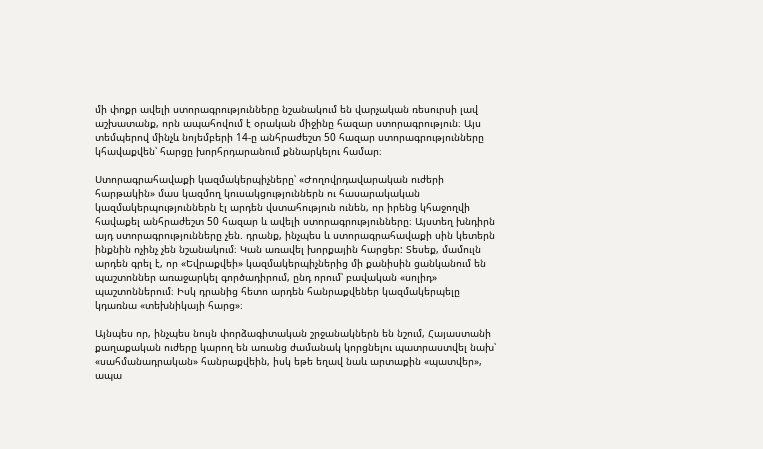մի փոքր ավելի ստորագրությունները նշանակում են վարչական ռեսուրսի լավ աշխատանք, որն ապահովում է օրական միջինը հազար ստորագրություն։ Այս տեմպերով մինչև նոյեմբերի 14-ը անհրաժեշտ 50 հազար ստորագրությունները կհավաքվեն՝ հարցը խորհրդարանում քննարկելու համար։

Ստորագրահավաքի կազմակերպիչները՝ «Ժողովրդավարական ուժերի հարթակին» մաս կազմող կուսակցություններն ու հասարակական կազմակերպություններն էլ արդեն վստահություն ունեն, որ իրենց կհաջողվի հավաքել անհրաժեշտ 50 հազար և ավելի ստորագրությունները։ Այստեղ խնդիրն այդ ստորագրությունները չեն. դրանք, ինչպես և ստորագրահավաքի սին կետերն ինքնին ոչինչ չեն նշանակում։ Կան առավել խորքային հարցեր: Տեսեք, մամուլն արդեն գրել է, որ «Եվրաքվեի» կազմակերպիչներից մի քանիսին ցանկանում են պաշտոններ առաջարկել գործադիրում, ընդ որում՝ բավական «սոլիդ» պաշտոններում։ Իսկ դրանից հետո արդեն հանրաքվեներ կազմակերպելը կդառնա «տեխնիկայի հարց»։

Այնպես որ, ինչպես նույն փորձագիտական շրջանակներն են նշում, Հայաստանի քաղաքական ուժերը կարող են առանց ժամանակ կորցնելու պատրաստվել նախ՝ «սահմանադրական» հանրաքվեին, իսկ եթե եղավ նաև արտաքին «պատվեր», ապա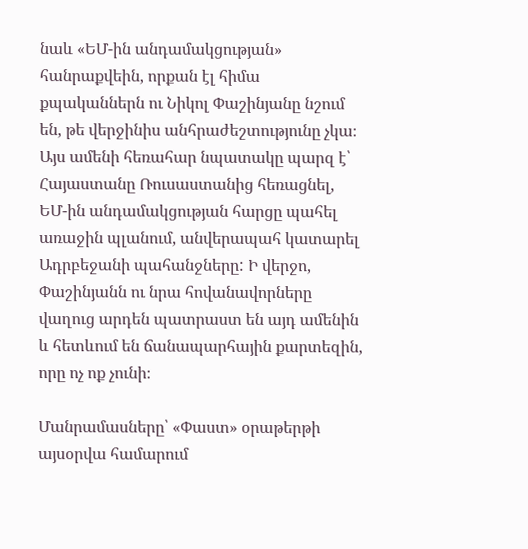նաև «ԵՄ-ին անդամակցության» հանրաքվեին, որքան էլ հիմա քպականներն ու Նիկոլ Փաշինյանը նշում են, թե վերջինիս անհրաժեշտությունը չկա։ Այս ամենի հեռահար նպատակը պարզ է՝ Հայաստանը Ռուսաստանից հեռացնել, ԵՄ-ին անդամակցության հարցը պահել առաջին պլանում, անվերապահ կատարել Ադրբեջանի պահանջները: Ի վերջո, Փաշինյանն ու նրա հովանավորները վաղուց արդեն պատրաստ են այդ ամենին և հետևում են ճանապարհային քարտեզին, որը ոչ ոք չունի։

Մանրամասները՝ «Փաստ» օրաթերթի այսօրվա համարում